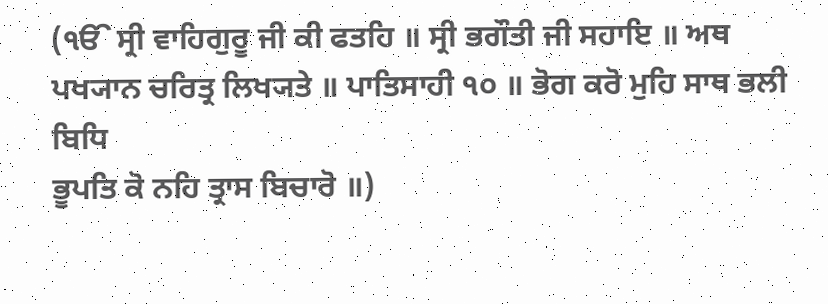(ੴ ਸ੍ਰੀ ਵਾਹਿਗੁਰੂ ਜੀ ਕੀ ਫਤਹਿ ॥ ਸ੍ਰੀ ਭਗੌਤੀ ਜੀ ਸਹਾਇ ॥ ਅਥ
ਪਖ੍ਯਾਨ ਚਰਿਤ੍ਰ ਲਿਖ੍ਯਤੇ ॥ ਪਾਤਿਸਾਹੀ ੧੦ ॥ ਭੋਗ ਕਰੋ ਮੁਹਿ ਸਾਥ ਭਲੀ ਬਿਧਿ
ਭੂਪਤਿ ਕੋ ਨਹਿ ਤ੍ਰਾਸ ਬਿਚਾਰੋ ॥)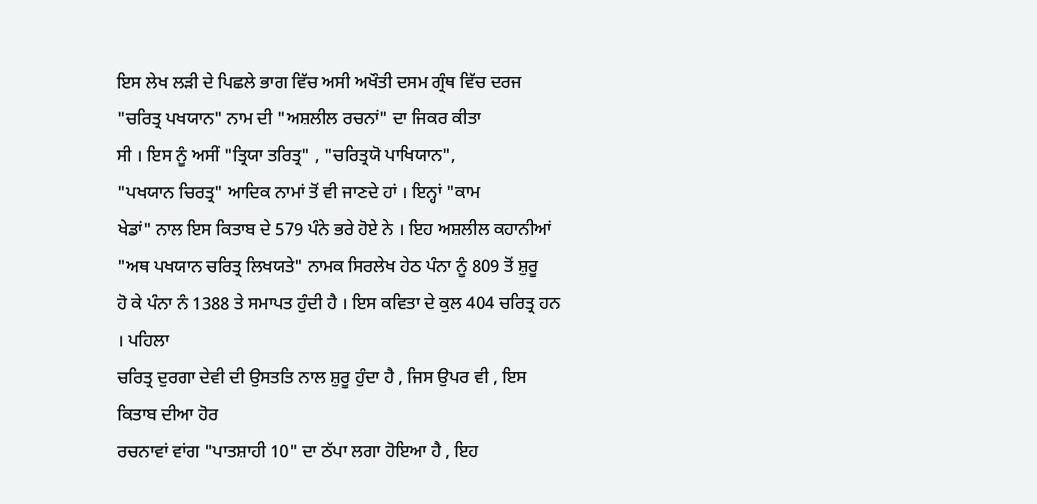ਇਸ ਲੇਖ ਲੜੀ ਦੇ ਪਿਛਲੇ ਭਾਗ ਵਿੱਚ ਅਸੀ ਅਖੌਤੀ ਦਸਮ ਗ੍ਰੰਥ ਵਿੱਚ ਦਰਜ
"ਚਰਿਤ੍ਰ ਪਖਯਾਨ" ਨਾਮ ਦੀ "ਅਸ਼ਲੀਲ ਰਚਨਾਂ" ਦਾ ਜਿਕਰ ਕੀਤਾ
ਸੀ । ਇਸ ਨੂੰ ਅਸੀਂ "ਤ੍ਰਿਯਾ ਤਰਿਤ੍ਰ" , "ਚਰਿਤ੍ਰਯੋ ਪਾਖਿਯਾਨ",
"ਪਖਯਾਨ ਚਿਰਤ੍ਰ" ਆਦਿਕ ਨਾਮਾਂ ਤੋਂ ਵੀ ਜਾਣਦੇ ਹਾਂ । ਇਨ੍ਹਾਂ "ਕਾਮ
ਖੇਡਾਂ" ਨਾਲ ਇਸ ਕਿਤਾਬ ਦੇ 579 ਪੰਨੇ ਭਰੇ ਹੋਏ ਨੇ । ਇਹ ਅਸ਼ਲੀਲ ਕਹਾਨੀਆਂ
"ਅਥ ਪਖਯਾਨ ਚਰਿਤ੍ਰ ਲਿਖਯਤੇ" ਨਾਮਕ ਸਿਰਲੇਖ ਹੇਠ ਪੰਨਾ ਨੂੰ 809 ਤੋਂ ਸ਼ੁਰੂ
ਹੋ ਕੇ ਪੰਨਾ ਨੰ 1388 ਤੇ ਸਮਾਪਤ ਹੁੰਦੀ ਹੈ । ਇਸ ਕਵਿਤਾ ਦੇ ਕੁਲ 404 ਚਰਿਤ੍ਰ ਹਨ । ਪਹਿਲਾ
ਚਰਿਤ੍ਰ ਦੁਰਗਾ ਦੇਵੀ ਦੀ ਉਸਤਤਿ ਨਾਲ ਸ਼ੁਰੂ ਹੁੰਦਾ ਹੈ , ਜਿਸ ਉਪਰ ਵੀ , ਇਸ ਕਿਤਾਬ ਦੀਆ ਹੋਰ
ਰਚਨਾਵਾਂ ਵਾਂਗ "ਪਾਤਸ਼ਾਹੀ 10" ਦਾ ਠੱਪਾ ਲਗਾ ਹੋਇਆ ਹੈ , ਇਹ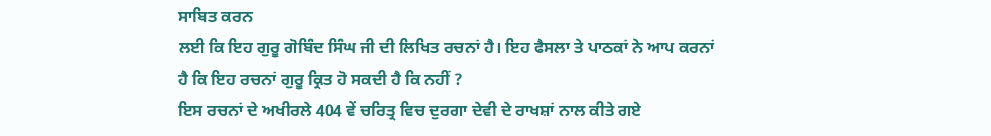ਸਾਬਿਤ ਕਰਨ
ਲਈ ਕਿ ਇਹ ਗੁਰੂ ਗੋਬਿੰਦ ਸਿੰਘ ਜੀ ਦੀ ਲਿਖਿਤ ਰਚਨਾਂ ਹੈ। ਇਹ ਫੈਸਲਾ ਤੇ ਪਾਠਕਾਂ ਨੇ ਆਪ ਕਰਨਾਂ
ਹੈ ਕਿ ਇਹ ਰਚਨਾਂ ਗੁਰੂ ਕ੍ਰਿਤ ਹੋ ਸਕਦੀ ਹੈ ਕਿ ਨਹੀਂ ?
ਇਸ ਰਚਨਾਂ ਦੇ ਅਖੀਰਲੇ 404 ਵੇਂ ਚਰਿਤ੍ਰ ਵਿਚ ਦੁਰਗਾ ਦੇਵੀ ਦੇ ਰਾਖਸ਼ਾਂ ਨਾਲ ਕੀਤੇ ਗਏ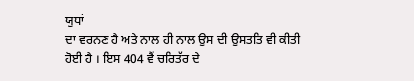ਯੁਧਾਂ
ਦਾ ਵਰਨਣ ਹੈ ਅਤੇ ਨਾਲ ਹੀ ਨਾਲ ਉਸ ਦੀ ਉਸਤਤਿ ਵੀ ਕੀਤੀ ਹੋਈ ਹੈ । ਇਸ 404 ਵੈਂ ਚਰਿਤੱਰ ਦੇ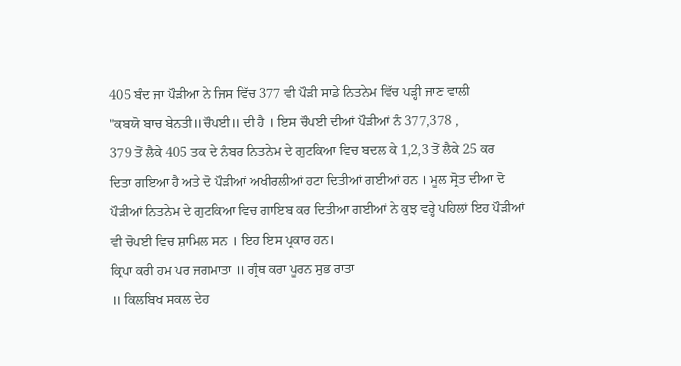405 ਬੰਦ ਜਾ ਪੌੜੀਆ ਨੇ ਜਿਸ ਵਿੱਚ 377 ਵੀ ਪੌੜੀ ਸਾਡੇ ਨਿਤਨੇਮ ਵਿੱਚ ਪੜ੍ਹੀ ਜਾਣ ਵਾਲੀ
"ਕਬਯੋ ਬਾਚ ਬੇਨਤੀ॥ਚੌਪਈ॥ ਦੀ ਹੈ । ਇਸ ਚੌਪਈ ਦੀਆਂ ਪੌੜੀਆਂ ਨੰ 377,378 ,
379 ਤੋਂ ਲੈਕੇ 405 ਤਕ ਦੇ ਨੰਬਰ ਨਿਤਨੇਮ ਦੇ ਗੁਟਕਿਆ ਵਿਚ ਬਦਲ ਕੇ 1,2,3 ਤੋਂ ਲੈਕੇ 25 ਕਰ
ਦਿਤਾ ਗਇਆ ਹੈ ਅਤੇ ਦੋ ਪੌੜੀਆਂ ਅਖੀਰਲੀਆਂ ਹਟਾ ਦਿਤੀਆਂ ਗਈਆਂ ਹਨ । ਮੂਲ ਸ੍ਰੋਤ ਦੀਆ ਦੋ
ਪੌੜੀਆਂ ਨਿਤਨੇਮ ਦੇ ਗੁਟਕਿਆ ਵਿਚ ਗਾਇਬ ਕਰ ਦਿਤੀਆ ਗਈਆਂ ਨੇ ਕੁਝ ਵਰ੍ਹੇ ਪਹਿਲਾਂ ਇਹ ਪੌੜੀਆਂ
ਵੀ ਚੋਪਈ ਵਿਚ ਸ਼ਾਮਿਲ ਸਨ । ਇਹ ਇਸ ਪ੍ਰਕਾਰ ਹਨ।
ਕ੍ਰਿਪਾ ਕਰੀ ਹਮ ਪਰ ਜਗਮਾਤਾ ॥ ਗ੍ਰੰਥ ਕਰਾ ਪੂਰਨ ਸੁਭ ਰਾਤਾ
॥ ਕਿਲਬਿਖ ਸਕਲ ਦੇਹ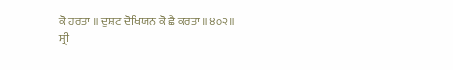ਕੋ ਹਰਤਾ ॥ ਦੁਸ਼ਟ ਦੋਖਿਯਨ ਕੋ ਛੈ ਕਰਤਾ ॥੪੦੨॥
ਸ੍ਰੀ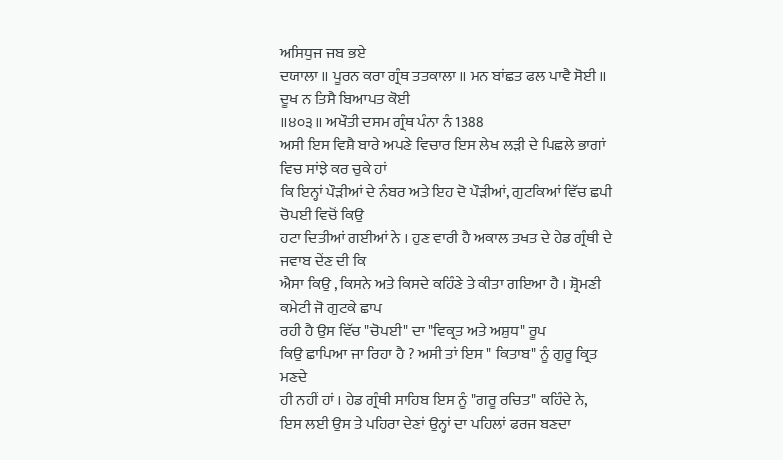ਅਸਿਧੁਜ ਜਬ ਭਏ
ਦਯਾਲਾ ॥ ਪੂਰਨ ਕਰਾ ਗ੍ਰੰਥ ਤਤਕਾਲਾ ॥ ਮਨ ਬਾਂਛਤ ਫਲ ਪਾਵੈ ਸੋਈ ॥ ਦੂਖ ਨ ਤਿਸੈ ਬਿਆਪਤ ਕੋਈ
॥੪੦੩॥ ਅਖੌਤੀ ਦਸਮ ਗ੍ਰੰਥ ਪੰਨਾ ਨੰ 1388
ਅਸੀ ਇਸ ਵਿਸ਼ੈ ਬਾਰੇ ਅਪਣੇ ਵਿਚਾਰ ਇਸ ਲੇਖ ਲੜੀ ਦੇ ਪਿਛਲੇ ਭਾਗਾਂ ਵਿਚ ਸਾਂਝੇ ਕਰ ਚੁਕੇ ਹਾਂ
ਕਿ ਇਨ੍ਹਾਂ ਪੌੜੀਆਂ ਦੇ ਨੰਬਰ ਅਤੇ ਇਹ ਦੋ ਪੌੜੀਆਂ, ਗੁਟਕਿਆਂ ਵਿੱਚ ਛਪੀ ਚੋਪਈ ਵਿਚੋਂ ਕਿਉ
ਹਟਾ ਦਿਤੀਆਂ ਗਈਆਂ ਨੇ । ਹੁਣ ਵਾਰੀ ਹੈ ਅਕਾਲ ਤਖਤ ਦੇ ਹੇਡ ਗ੍ਰੰਥੀ ਦੇ ਜਵਾਬ ਦੇਂਣ ਦੀ ਕਿ
ਐਸਾ ਕਿਉ , ਕਿਸਨੇ ਅਤੇ ਕਿਸਦੇ ਕਹਿੰਣੇ ਤੇ ਕੀਤਾ ਗਇਆ ਹੈ । ਸ਼੍ਰੋਮਣੀ ਕਮੇਟੀ ਜੋ ਗੁਟਕੇ ਛਾਪ
ਰਹੀ ਹੈ ਉਸ ਵਿੱਚ "ਚੋਪਈ" ਦਾ "ਵਿਕ੍ਰਤ ਅਤੇ ਅਸ਼ੁਧ" ਰੂਪ
ਕਿਉ ਛਾਪਿਆ ਜਾ ਰਿਹਾ ਹੈ ? ਅਸੀ ਤਾਂ ਇਸ " ਕਿਤਾਬ" ਨੂੰ ਗੁਰੂ ਕ੍ਰਿਤ ਮਣਦੇ
ਹੀ ਨਹੀਂ ਹਾਂ । ਹੇਡ ਗ੍ਰੰਥੀ ਸਾਹਿਬ ਇਸ ਨੂੰ "ਗਰੂ ਰਚਿਤ" ਕਹਿੰਦੇ ਨੇ,
ਇਸ ਲਈ ਉਸ ਤੇ ਪਹਿਰਾ ਦੇਣਾਂ ਉਨ੍ਹਾਂ ਦਾ ਪਹਿਲਾਂ ਫਰਜ ਬਣਦਾ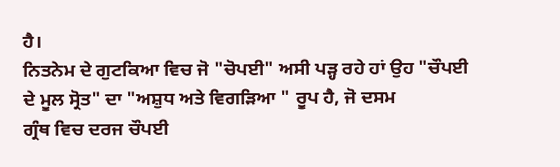ਹੈ।
ਨਿਤਨੇਮ ਦੇ ਗੁਟਕਿਆ ਵਿਚ ਜੋ "ਚੋਪਈ" ਅਸੀ ਪੜ੍ਹ ਰਹੇ ਹਾਂ ਉਹ "ਚੌਪਈ
ਦੇ ਮੂਲ ਸ੍ਰੋਤ" ਦਾ "ਅਸ਼ੁਧ ਅਤੇ ਵਿਗੜਿਆ " ਰੂਪ ਹੈ, ਜੋ ਦਸਮ
ਗ੍ਰੰਥ ਵਿਚ ਦਰਜ ਚੌਪਈ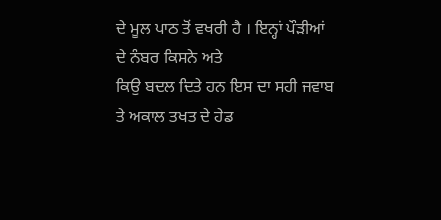ਦੇ ਮੂਲ ਪਾਠ ਤੋਂ ਵਖਰੀ ਹੈ । ਇਨ੍ਹਾਂ ਪੌੜੀਆਂ ਦੇ ਨੰਬਰ ਕਿਸਨੇ ਅਤੇ
ਕਿਉ ਬਦਲ ਦਿਤੇ ਹਨ ਇਸ ਦਾ ਸਹੀ ਜਵਾਬ ਤੇ ਅਕਾਲ ਤਖਤ ਦੇ ਹੇਡ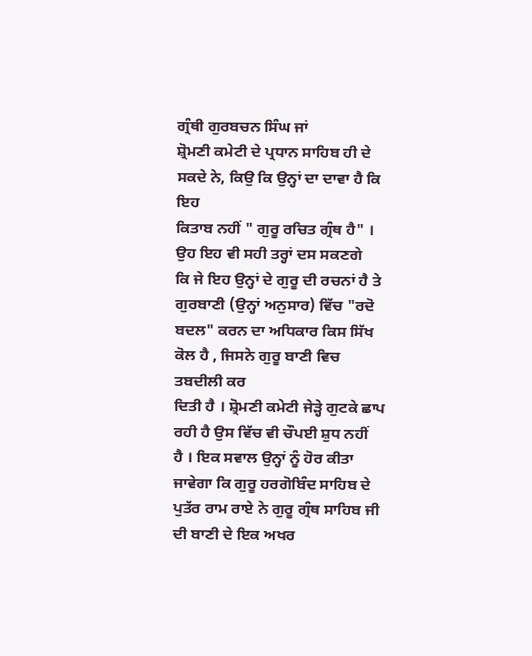ਗ੍ਰੰਥੀ ਗੁਰਬਚਨ ਸਿੰਘ ਜਾਂ
ਸ਼੍ਰੋਮਣੀ ਕਮੇਟੀ ਦੇ ਪ੍ਰਧਾਨ ਸਾਹਿਬ ਹੀ ਦੇ ਸਕਦੇ ਨੇ, ਕਿਉ ਕਿ ਉਨ੍ਹਾਂ ਦਾ ਦਾਵਾ ਹੈ ਕਿ ਇਹ
ਕਿਤਾਬ ਨਹੀਂ " ਗੁਰੂ ਰਚਿਤ ਗ੍ਰੰਥ ਹੈ" । ਉਹ ਇਹ ਵੀ ਸਹੀ ਤਰ੍ਹਾਂ ਦਸ ਸਕਣਗੇ
ਕਿ ਜੇ ਇਹ ਉਨ੍ਹਾਂ ਦੇ ਗੁਰੂ ਦੀ ਰਚਨਾਂ ਹੈ ਤੇ ਗੁਰਬਾਣੀ (ਉਨ੍ਹਾਂ ਅਨੁਸਾਰ) ਵਿੱਚ "ਰਦੋ
ਬਦਲ" ਕਰਨ ਦਾ ਅਧਿਕਾਰ ਕਿਸ ਸਿੱਖ ਕੋਲ ਹੈ , ਜਿਸਨੇ ਗੁਰੂ ਬਾਣੀ ਵਿਚ ਤਬਦੀਲੀ ਕਰ
ਦਿਤੀ ਹੈ । ਸ਼੍ਰੋਮਣੀ ਕਮੇਟੀ ਜੇੜ੍ਹੇ ਗੁਟਕੇ ਛਾਪ ਰਹੀ ਹੈ ਉਸ ਵਿੱਚ ਵੀ ਚੌਪਈ ਸ਼ੁਧ ਨਹੀਂ
ਹੈ । ਇਕ ਸਵਾਲ ਉਨ੍ਹਾਂ ਨੂੰ ਹੋਰ ਕੀਤਾ ਜਾਵੇਗਾ ਕਿ ਗੁਰੂ ਹਰਗੋਬਿੰਦ ਸਾਹਿਬ ਦੇ
ਪੁਤੱਰ ਰਾਮ ਰਾਏ ਨੇ ਗੁਰੂ ਗ੍ਰੰਥ ਸਾਹਿਬ ਜੀ ਦੀ ਬਾਣੀ ਦੇ ਇਕ ਅਖਰ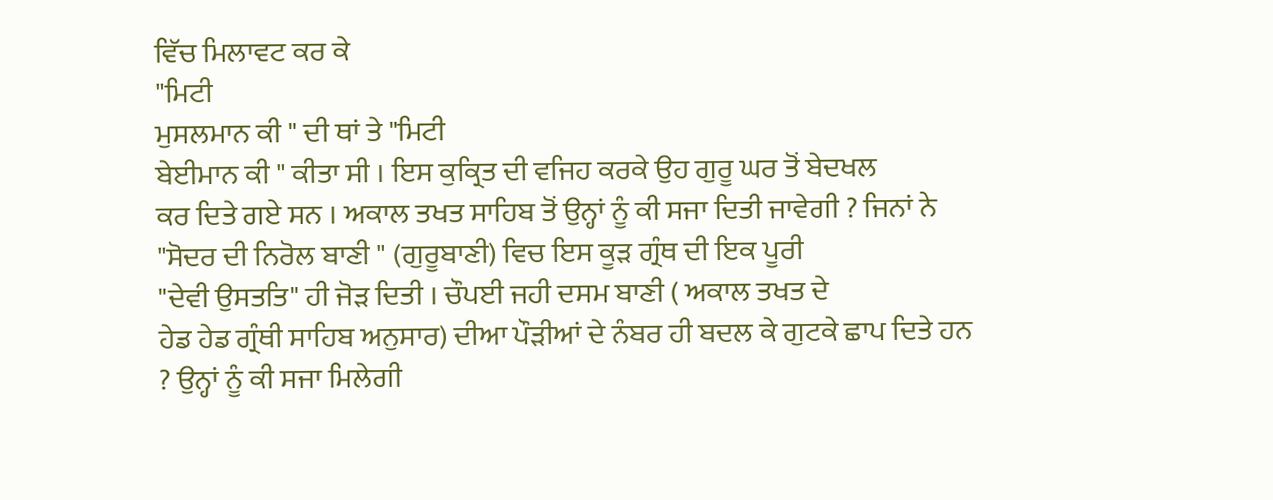ਵਿੱਚ ਮਿਲਾਵਟ ਕਰ ਕੇ
"ਮਿਟੀ
ਮੁਸਲਮਾਨ ਕੀ " ਦੀ ਥਾਂ ਤੇ "ਮਿਟੀ
ਬੇਈਮਾਨ ਕੀ " ਕੀਤਾ ਸੀ । ਇਸ ਕੁਕ੍ਰਿਤ ਦੀ ਵਜਿਹ ਕਰਕੇ ਉਹ ਗੁਰੂ ਘਰ ਤੋਂ ਬੇਦਖਲ
ਕਰ ਦਿਤੇ ਗਏ ਸਨ । ਅਕਾਲ ਤਖਤ ਸਾਹਿਬ ਤੋਂ ਉਨ੍ਹਾਂ ਨੂੰ ਕੀ ਸਜਾ ਦਿਤੀ ਜਾਵੇਗੀ ? ਜਿਨਾਂ ਨੇ
"ਸੋਦਰ ਦੀ ਨਿਰੋਲ ਬਾਣੀ " (ਗੁਰੂਬਾਣੀ) ਵਿਚ ਇਸ ਕੂੜ ਗ੍ਰੰਥ ਦੀ ਇਕ ਪੂਰੀ
"ਦੇਵੀ ਉਸਤਤਿ" ਹੀ ਜੋੜ ਦਿਤੀ । ਚੌਪਈ ਜਹੀ ਦਸਮ ਬਾਣੀ ( ਅਕਾਲ ਤਖਤ ਦੇ
ਹੇਡ ਹੇਡ ਗ੍ਰੰਥੀ ਸਾਹਿਬ ਅਨੁਸਾਰ) ਦੀਆ ਪੌੜੀਆਂ ਦੇ ਨੰਬਰ ਹੀ ਬਦਲ ਕੇ ਗੁਟਕੇ ਛਾਪ ਦਿਤੇ ਹਨ
? ਉਨ੍ਹਾਂ ਨੂੰ ਕੀ ਸਜਾ ਮਿਲੇਗੀ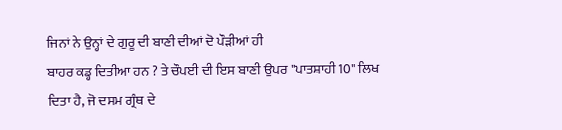ਜਿਨਾਂ ਨੇ ਉਨ੍ਹਾਂ ਦੇ ਗੁਰੂ ਦੀ ਬਾਣੀ ਦੀਆਂ ਦੋ ਪੌੜੀਆਂ ਹੀ
ਬਾਹਰ ਕਡ੍ਹ ਦਿਤੀਆ ਹਨ ? ਤੇ ਚੌਪਈ ਦੀ ਇਸ ਬਾਣੀ ਉਪਰ "ਪਾਤਸ਼ਾਹੀ 10" ਲਿਖ
ਦਿਤਾ ਹੈ, ਜੋ ਦਸਮ ਗ੍ਰੰਥ ਦੇ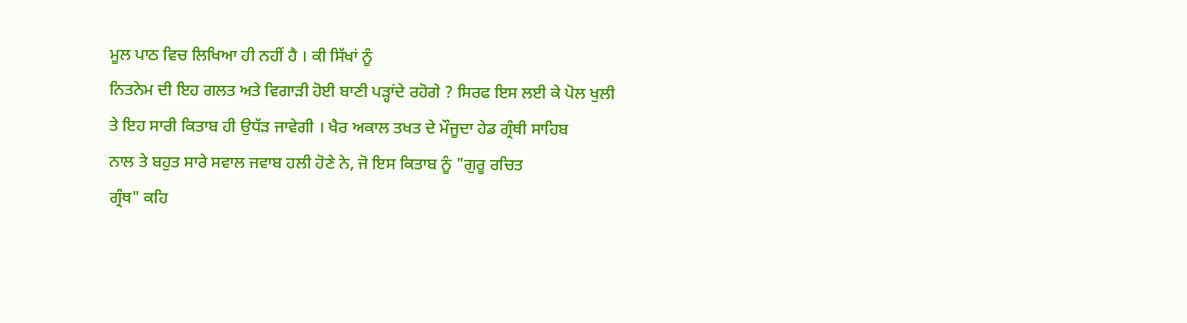ਮੂਲ ਪਾਠ ਵਿਚ ਲਿਖਿਆ ਹੀ ਨਹੀਂ ਹੈ । ਕੀ ਸਿੱਖਾਂ ਨੂੰ
ਨਿਤਨੇਮ ਦੀ ਇਹ ਗਲਤ ਅਤੇ ਵਿਗਾੜੀ ਹੋਈ ਬਾਣੀ ਪੜ੍ਹਾਂਦੇ ਰਹੋਗੇ ? ਸਿਰਫ ਇਸ ਲਈ ਕੇ ਪੋਲ ਖੁਲੀ
ਤੇ ਇਹ ਸਾਰੀ ਕਿਤਾਬ ਹੀ ਉਧੱੜ ਜਾਵੇਗੀ । ਖੈਰ ਅਕਾਲ ਤਖਤ ਦੇ ਮੌਜੂਦਾ ਹੇਡ ਗ੍ਰੰਥੀ ਸਾਹਿਬ
ਨਾਲ ਤੇ ਬਹੁਤ ਸਾਰੇ ਸਵਾਲ ਜਵਾਬ ਹਲੀ ਹੋਣੇ ਨੇ, ਜੋ ਇਸ ਕਿਤਾਬ ਨੂੰ "ਗੁਰੂ ਰਚਿਤ
ਗ੍ਰੰਥ" ਕਹਿ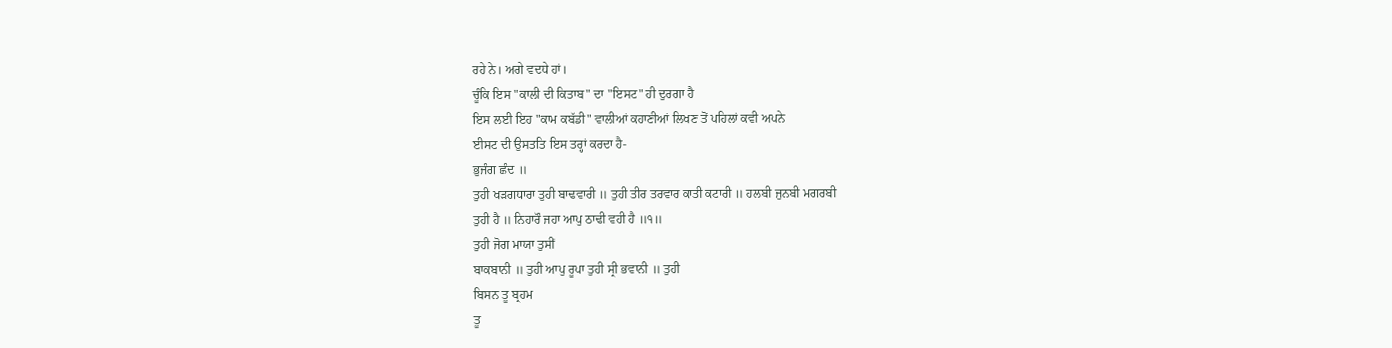ਰਹੇ ਨੇ। ਅਗੇ ਵਦਧੇ ਹਾਂ।
ਚੂੰਕਿ ਇਸ "ਕਾਲੀ ਦੀ ਕਿਤਾਬ" ਦਾ "ਇਸਟ" ਹੀ ਦੁਰਗਾ ਹੈ
ਇਸ ਲਈ ਇਹ "ਕਾਮ ਕਬੱਡੀ" ਵਾਲੀਆਂ ਕਹਾਣੀਆਂ ਲਿਖਣ ਤੋਂ ਪਹਿਲਾਂ ਕਵੀ ਅਪਨੇ
ਈਸਟ ਦੀ ਉਸਤਤਿ ਇਸ ਤਰ੍ਹਾਂ ਕਰਦਾ ਹੈ-
ਭੁਜੰਗ ਛੰਦ ॥
ਤੁਹੀ ਖੜਗਧਾਰਾ ਤੁਹੀ ਬਾਢਵਾਰੀ ॥ ਤੁਹੀ ਤੀਰ ਤਰਵਾਰ ਕਾਤੀ ਕਟਾਰੀ ॥ ਹਲਬੀ ਜੁਨਬੀ ਮਗਰਬੀ
ਤੁਹੀ ਹੈ ॥ ਨਿਹਾਰੌ ਜਹਾ ਆਪੁ ਠਾਢੀ ਵਹੀ ਹੈ ॥੧॥
ਤੁਹੀ ਜੋਗ ਮਾਯਾ ਤੁਸੀਂ
ਬਾਕਬਾਨੀ ॥ ਤੁਹੀ ਆਪੁ ਰੂਪਾ ਤੁਹੀ ਸ੍ਰੀ ਭਵਾਨੀ ॥ ਤੁਹੀ
ਬਿਸਨ ਤੂ ਬ੍ਰਹਮ
ਤੂ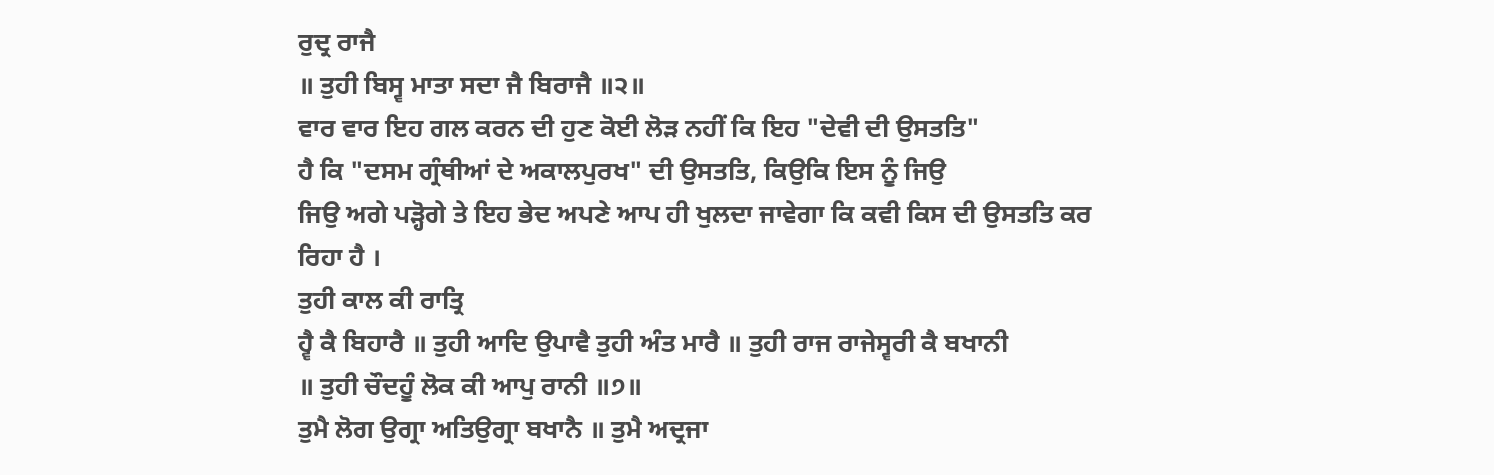ਰੁਦ੍ਰ ਰਾਜੈ
॥ ਤੁਹੀ ਬਿਸ੍ਵ ਮਾਤਾ ਸਦਾ ਜੈ ਬਿਰਾਜੈ ॥੨॥
ਵਾਰ ਵਾਰ ਇਹ ਗਲ ਕਰਨ ਦੀ ਹੁਣ ਕੋਈ ਲੋੜ ਨਹੀਂ ਕਿ ਇਹ "ਦੇਵੀ ਦੀ ਉਸਤਤਿ"
ਹੈ ਕਿ "ਦਸਮ ਗ੍ਰੰਥੀਆਂ ਦੇ ਅਕਾਲਪੁਰਖ" ਦੀ ਉਸਤਤਿ, ਕਿਉਕਿ ਇਸ ਨੂੰ ਜਿਉ
ਜਿਉ ਅਗੇ ਪੜ੍ਹੋਗੇ ਤੇ ਇਹ ਭੇਦ ਅਪਣੇ ਆਪ ਹੀ ਖੁਲਦਾ ਜਾਵੇਗਾ ਕਿ ਕਵੀ ਕਿਸ ਦੀ ਉਸਤਤਿ ਕਰ
ਰਿਹਾ ਹੈ ।
ਤੁਹੀ ਕਾਲ ਕੀ ਰਾਤ੍ਰਿ
ਹ੍ਵੈ ਕੈ ਬਿਹਾਰੈ ॥ ਤੁਹੀ ਆਦਿ ਉਪਾਵੈ ਤੁਹੀ ਅੰਤ ਮਾਰੈ ॥ ਤੁਹੀ ਰਾਜ ਰਾਜੇਸ੍ਵਰੀ ਕੈ ਬਖਾਨੀ
॥ ਤੁਹੀ ਚੌਦਹੂੰ ਲੋਕ ਕੀ ਆਪੁ ਰਾਨੀ ॥੭॥
ਤੁਮੈ ਲੋਗ ਉਗ੍ਰਾ ਅਤਿਉਗ੍ਰਾ ਬਖਾਨੈ ॥ ਤੁਮੈ ਅਦ੍ਰਜਾ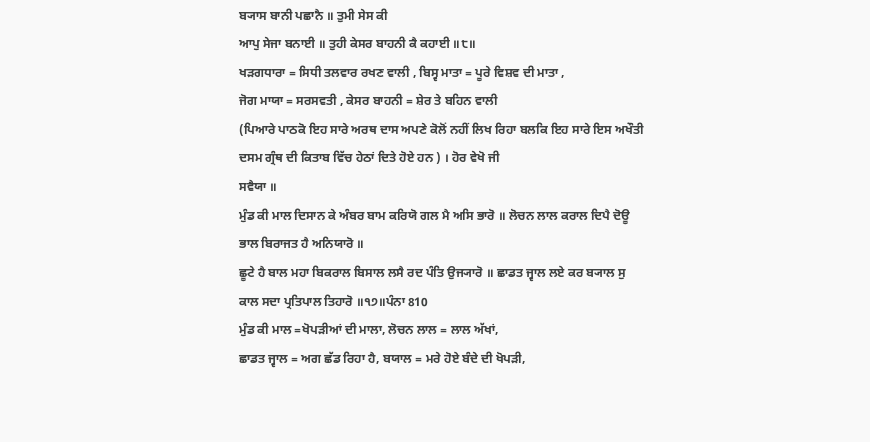ਬ੍ਯਾਸ ਬਾਨੀ ਪਛਾਨੈ ॥ ਤੁਮੀ ਸੇਸ ਕੀ
ਆਪੁ ਸੇਜਾ ਬਨਾਈ ॥ ਤੁਹੀ ਕੇਸਰ ਬਾਹਨੀ ਕੈ ਕਹਾਈ ॥੮॥
ਖੜਗਧਾਰਾ = ਸਿਧੀ ਤਲਵਾਰ ਰਖਣ ਵਾਲੀ , ਬਿਸ੍ਵ ਮਾਤਾ = ਪੂਰੇ ਵਿਸ਼ਵ ਦੀ ਮਾਤਾ ,
ਜੋਗ ਮਾਯਾ = ਸਰਸਵਤੀ , ਕੇਸਰ ਬਾਹਨੀ = ਸ਼ੇਰ ਤੇ ਬਹਿਨ ਵਾਲੀ
(ਪਿਆਰੇ ਪਾਠਕੋ ਇਹ ਸਾਰੇ ਅਰਥ ਦਾਸ ਅਪਣੇ ਕੋਲੋਂ ਨਹੀਂ ਲਿਖ ਰਿਹਾ ਬਲਕਿ ਇਹ ਸਾਰੇ ਇਸ ਅਖੌਤੀ
ਦਸਮ ਗ੍ਰੰਥ ਦੀ ਕਿਤਾਬ ਵਿੱਚ ਹੇਠਾਂ ਦਿਤੇ ਹੋਏ ਹਨ ) । ਹੋਰ ਵੇਖੋ ਜੀ
ਸਵੈਯਾ ॥
ਮੁੰਡ ਕੀ ਮਾਲ ਦਿਸਾਨ ਕੇ ਅੰਬਰ ਬਾਮ ਕਰਿਯੋ ਗਲ ਮੈ ਅਸਿ ਭਾਰੋ ॥ ਲੋਚਨ ਲਾਲ ਕਰਾਲ ਦਿਪੈ ਦੋਊ
ਭਾਲ ਬਿਰਾਜਤ ਹੈ ਅਨਿਯਾਰੋ ॥
ਛੂਟੇ ਹੈ ਬਾਲ ਮਹਾ ਬਿਕਰਾਲ ਬਿਸਾਲ ਲਸੈ ਰਦ ਪੰਤਿ ਉਜ੍ਯਾਰੋ ॥ ਛਾਡਤ ਜ੍ਵਾਲ ਲਏ ਕਰ ਬ੍ਯਾਲ ਸੁ
ਕਾਲ ਸਦਾ ਪ੍ਰਤਿਪਾਲ ਤਿਹਾਰੋ ॥੧੭॥ਪੰਨਾ 810
ਮੁੰਡ ਕੀ ਮਾਲ =ਖੋਪੜੀਆਂ ਦੀ ਮਾਲਾ, ਲੋਚਨ ਲਾਲ = ਲਾਲ ਅੱਖਾਂ,
ਛਾਡਤ ਜ੍ਵਾਲ = ਅਗ ਛੱਡ ਰਿਹਾ ਹੈ, ਬਯਾਲ = ਮਰੇ ਹੋਏ ਬੰਦੇ ਦੀ ਖੋਪੜੀ,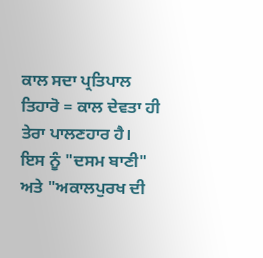ਕਾਲ ਸਦਾ ਪ੍ਰਤਿਪਾਲ ਤਿਹਾਰੋ = ਕਾਲ ਦੇਵਤਾ ਹੀ ਤੇਰਾ ਪਾਲਣਹਾਰ ਹੈ।
ਇਸ ਨੂੰ "ਦਸਮ ਬਾਣੀ" ਅਤੇ "ਅਕਾਲਪੁਰਖ ਦੀ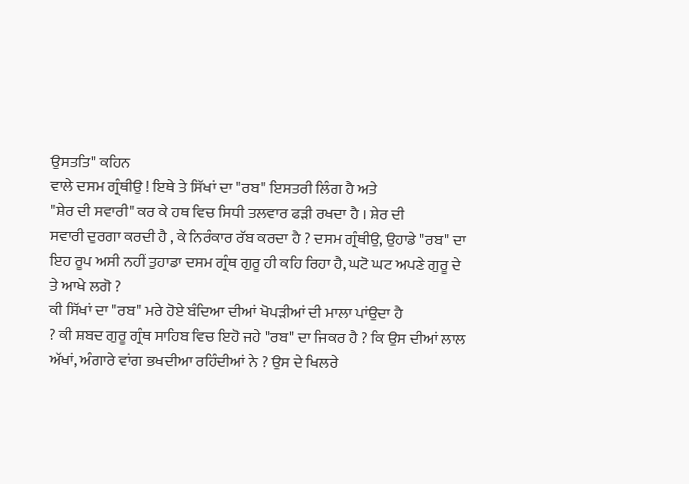ਉਸਤਤਿ" ਕਹਿਨ
ਵਾਲੇ ਦਸਮ ਗ੍ਰੰਥੀਉ ! ਇਥੇ ਤੇ ਸਿੱਖਾਂ ਦਾ "ਰਬ" ਇਸਤਰੀ ਲਿੰਗ ਹੈ ਅਤੇ
"ਸ਼ੇਰ ਦੀ ਸਵਾਰੀ" ਕਰ ਕੇ ਹਥ ਵਿਚ ਸਿਧੀ ਤਲਵਾਰ ਫੜੀ ਰਖਦਾ ਹੈ । ਸ਼ੇਰ ਦੀ
ਸਵਾਰੀ ਦੁਰਗਾ ਕਰਦੀ ਹੈ , ਕੇ ਨਿਰੰਕਾਰ ਰੱਬ ਕਰਦਾ ਹੈ ? ਦਸਮ ਗ੍ਰੰਥੀਉ, ਉਹਾਡੇ "ਰਬ" ਦਾ
ਇਹ ਰੂਪ ਅਸੀ ਨਹੀਂ ਤੁਹਾਡਾ ਦਸਮ ਗ੍ਰੰਥ ਗੁਰੂ ਹੀ ਕਹਿ ਰਿਹਾ ਹੈ, ਘਟੋ ਘਟ ਅਪਣੇ ਗੁਰੂ ਦੇ
ਤੇ ਆਖੇ ਲਗੋ ?
ਕੀ ਸਿੱਖਾਂ ਦਾ "ਰਬ" ਮਰੇ ਹੋਏ ਬੰਦਿਆ ਦੀਆਂ ਖੋਪੜੀਆਂ ਦੀ ਮਾਲਾ ਪਾਂਉਦਾ ਹੈ
? ਕੀ ਸ਼ਬਦ ਗੁਰੂ ਗ੍ਰੰਥ ਸਾਹਿਬ ਵਿਚ ਇਹੋ ਜਹੇ "ਰਬ" ਦਾ ਜਿਕਰ ਹੈ ? ਕਿ ਉਸ ਦੀਆਂ ਲਾਲ
ਅੱਖਾਂ, ਅੰਗਾਰੇ ਵਾਂਗ ਭਖਦੀਆ ਰਹਿੰਦੀਆਂ ਨੇ ? ਉਸ ਦੇ ਖਿਲਰੇ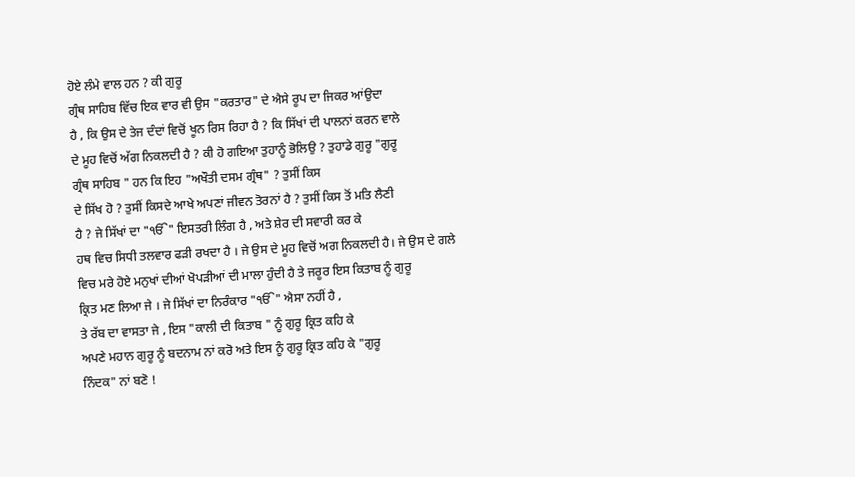ਹੋਏ ਲੰਮੇ ਵਾਲ ਹਨ ? ਕੀ ਗੁਰੂ
ਗ੍ਰੰਥ ਸਾਹਿਬ ਵਿੱਚ ਇਕ ਵਾਰ ਵੀ ਉਸ "ਕਰਤਾਰ" ਦੇ ਐਸੇ ਰੂਪ ਦਾ ਜਿਕਰ ਆਂਉਦਾ
ਹੈ , ਕਿ ਉਸ ਦੇ ਤੇਜ ਦੰਦਾਂ ਵਿਚੋਂ ਖੂਨ ਰਿਸ ਰਿਹਾ ਹੈ ? ਕਿ ਸਿੱਖਾਂ ਦੀ ਪਾਲਨਾਂ ਕਰਨ ਵਾਲੇ
ਦੇ ਮੂਹ ਵਿਚੋਂ ਅੱਗ ਨਿਕਲਦੀ ਹੈ ? ਕੀ ਹੋ ਗਇਆ ਤੁਹਾਨੂੰ ਭੋਲਿਉ ? ਤੁਹਾਡੇ ਗੁਰੂ "ਗੁਰੂ
ਗ੍ਰੰਥ ਸਾਹਿਬ " ਹਨ ਕਿ ਇਹ "ਅਖੌਤੀ ਦਸਮ ਗ੍ਰੰਥ" ? ਤੁਸੀਂ ਕਿਸ
ਦੇ ਸਿੱਖ ਹੋ ? ਤੁਸੀਂ ਕਿਸਦੇ ਆਖੇ ਅਪਣਾਂ ਜੀਵਨ ਤੋਰਨਾਂ ਹੈ ? ਤੁਸੀਂ ਕਿਸ ਤੋਂ ਮਤਿ ਲੈਣੀ
ਹੈ ? ਜੇ ਸਿੱਖਾਂ ਦਾ "ੴ" ਇਸਤਰੀ ਲਿੰਗ ਹੈ , ਅਤੇ ਸ਼ੇਰ ਦੀ ਸਵਾਰੀ ਕਰ ਕੇ
ਹਥ ਵਿਚ ਸਿਧੀ ਤਲਵਾਰ ਫੜੀ ਰਖਦਾ ਹੈ । ਜੇ ਉਸ ਦੇ ਮੂਹ ਵਿਚੋਂ ਅਗ ਨਿਕਲਦੀ ਹੈ। ਜੇ ਉਸ ਦੇ ਗਲੇ
ਵਿਚ ਮਰੇ ਹੋਏ ਮਨੁਖਾਂ ਦੀਆਂ ਖੋਪੜੀਆਂ ਦੀ ਮਾਲਾ ਹੁੰਦੀ ਹੈ ਤੇ ਜਰੂਰ ਇਸ ਕਿਤਾਬ ਨੂੰ ਗੁਰੂ
ਕ੍ਰਿਤ ਮਣ ਲਿਆ ਜੇ । ਜੇ ਸਿੱਖਾਂ ਦਾ ਨਿਰੰਕਾਰ "ੴ" ਐਸਾ ਨਹੀਂ ਹੈ ,
ਤੇ ਰੱਬ ਦਾ ਵਾਸਤਾ ਜੇ , ਇਸ "ਕਾਲੀ ਦੀ ਕਿਤਾਬ " ਨੂੰ ਗੁਰੂ ਕ੍ਰਿਤ ਕਹਿ ਕੇ
ਅਪਣੇ ਮਹਾਨ ਗੁਰੂ ਨੂੰ ਬਦਨਾਮ ਨਾਂ ਕਰੋ ਅਤੇ ਇਸ ਨੂੰ ਗੁਰੂ ਕ੍ਰਿਤ ਕਹਿ ਕੇ "ਗੁਰੂ
ਨਿੰਦਕ" ਨਾਂ ਬਣੋ !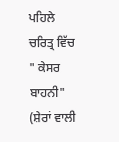ਪਹਿਲੇ ਚਰਿਤ੍ਰ ਵਿੱਚ " ਕੇਸਰ ਬਾਹਨੀ" (ਸ਼ੇਰਾਂ ਵਾਲੀ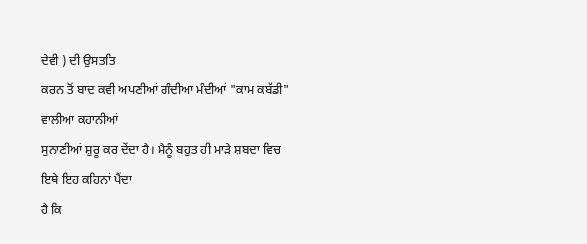ਦੇਵੀ ) ਦੀ ਉਸਤਤਿ
ਕਰਨ ਤੋਂ ਬਾਦ ਕਵੀ ਅਪਣੀਆਂ ਗੰਦੀਆ ਮੰਦੀਆਂ "ਕਾਮ ਕਬੱਡੀ" ਵਾਲੀਆ ਕਹਾਨੀਆਂ
ਸੁਨਾਣੀਆਂ ਸ਼ੁਰੂ ਕਰ ਦੇਂਦਾ ਹੈ। ਮੈਨੂੰ ਬਹੁਤ ਹੀ ਮਾੜੇ ਸ਼ਬਦਾ ਵਿਚ ਇਥੇ ਇਹ ਕਹਿਨਾਂ ਪੈਂਦਾ
ਹੈ ਕਿ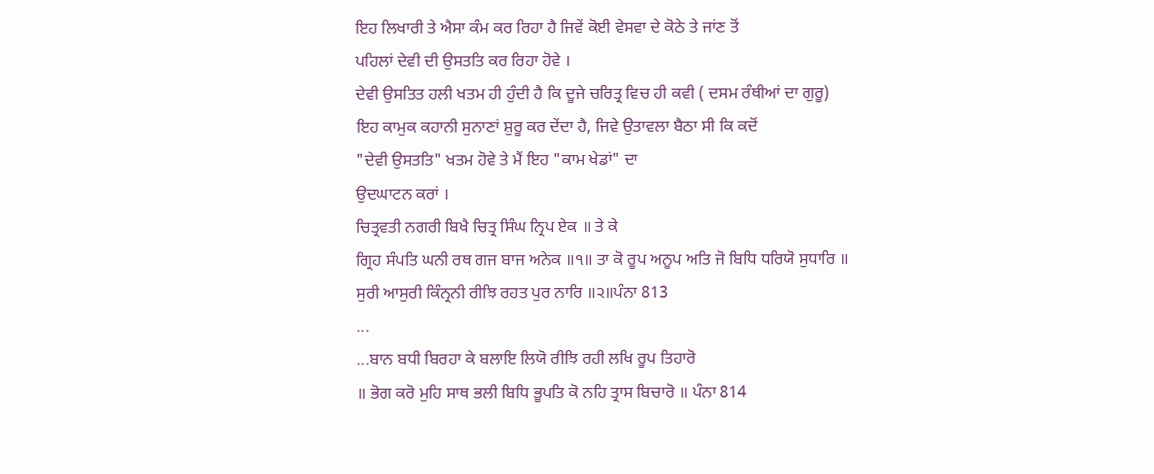ਇਹ ਲਿਖਾਰੀ ਤੇ ਐਸਾ ਕੰਮ ਕਰ ਰਿਹਾ ਹੈ ਜਿਵੇਂ ਕੋਈ ਵੇਸਵਾ ਦੇ ਕੋਠੇ ਤੇ ਜਾਂਣ ਤੋਂ
ਪਹਿਲਾਂ ਦੇਵੀ ਦੀ ਉਸਤਤਿ ਕਰ ਰਿਹਾ ਹੋਵੇ ।
ਦੇਵੀ ਉਸਤਿਤ ਹਲੀ ਖਤਮ ਹੀ ਹੁੰਦੀ ਹੈ ਕਿ ਦੂਜੇ ਚਰਿਤ੍ਰ ਵਿਚ ਹੀ ਕਵੀ ( ਦਸਮ ਰੰਥੀਆਂ ਦਾ ਗੁਰੂ)
ਇਹ ਕਾਮੁਕ ਕਹਾਨੀ ਸੁਨਾਣਾਂ ਸ਼ੁਰੂ ਕਰ ਦੇਂਦਾ ਹੈ, ਜਿਵੇ ਉਤਾਵਲਾ ਬੈਠਾ ਸੀ ਕਿ ਕਦੋਂ
"ਦੇਵੀ ਉਸਤਤਿ" ਖਤਮ ਹੋਵੇ ਤੇ ਮੈਂ ਇਹ "ਕਾਮ ਖੇਡਾਂ" ਦਾ
ਉਦਘਾਟਨ ਕਰਾਂ ।
ਚਿਤ੍ਰਵਤੀ ਨਗਰੀ ਬਿਖੈ ਚਿਤ੍ਰ ਸਿੰਘ ਨ੍ਰਿਪ ਏਕ ॥ ਤੇ ਕੇ
ਗ੍ਰਿਹ ਸੰਪਤਿ ਘਨੀ ਰਥ ਗਜ ਬਾਜ ਅਨੇਕ ॥੧॥ ਤਾ ਕੋ ਰੂਪ ਅਨੂਪ ਅਤਿ ਜੋ ਬਿਧਿ ਧਰਿਯੋ ਸੁਧਾਰਿ ॥
ਸੁਰੀ ਆਸੁਰੀ ਕਿੰਨ੍ਰਨੀ ਰੀਝਿ ਰਹਤ ਪੁਰ ਨਾਰਿ ॥੨॥ਪੰਨਾ 813
...
...ਬਾਨ ਬਧੀ ਬਿਰਹਾ ਕੇ ਬਲਾਇ ਲਿਯੋ ਰੀਝਿ ਰਹੀ ਲਖਿ ਰੂਪ ਤਿਹਾਰੋ
॥ ਭੋਗ ਕਰੋ ਮੁਹਿ ਸਾਥ ਭਲੀ ਬਿਧਿ ਭੂਪਤਿ ਕੋ ਨਹਿ ਤ੍ਰਾਸ ਬਿਚਾਰੋ ॥ ਪੰਨਾ 814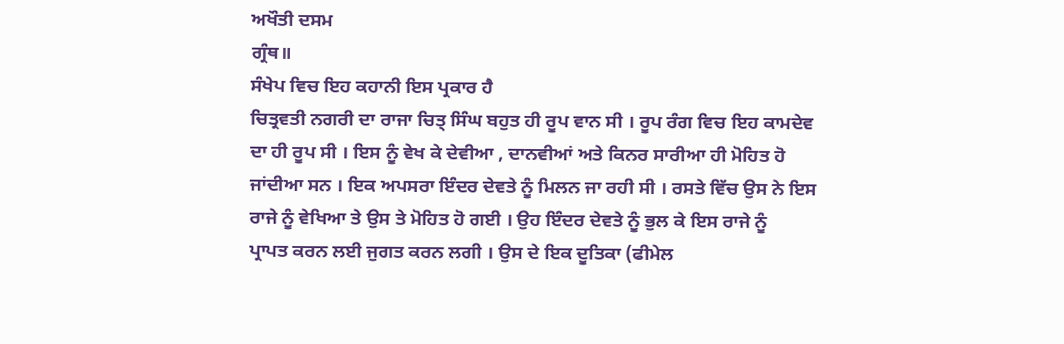ਅਖੌਤੀ ਦਸਮ
ਗ੍ਰੰਥ॥
ਸੰਖੇਪ ਵਿਚ ਇਹ ਕਹਾਨੀ ਇਸ ਪ੍ਰਕਾਰ ਹੈ
ਚਿਤ੍ਰਵਤੀ ਨਗਰੀ ਦਾ ਰਾਜਾ ਚਿਤ੍ ਸਿੰਘ ਬਹੁਤ ਹੀ ਰੂਪ ਵਾਨ ਸੀ । ਰੂਪ ਰੰਗ ਵਿਚ ਇਹ ਕਾਮਦੇਵ
ਦਾ ਹੀ ਰੂਪ ਸੀ । ਇਸ ਨੂੰ ਵੇਖ ਕੇ ਦੇਵੀਆ , ਦਾਨਵੀਆਂ ਅਤੇ ਕਿਨਰ ਸਾਰੀਆ ਹੀ ਮੋਹਿਤ ਹੋ
ਜਾਂਦੀਆ ਸਨ । ਇਕ ਅਪਸਰਾ ਇੰਦਰ ਦੇਵਤੇ ਨੂੰ ਮਿਲਨ ਜਾ ਰਹੀ ਸੀ । ਰਸਤੇ ਵਿੱਚ ਉਸ ਨੇ ਇਸ
ਰਾਜੇ ਨੂੰ ਵੇਖਿਆ ਤੇ ਉਸ ਤੇ ਮੋਹਿਤ ਹੋ ਗਈ । ਉਹ ਇੰਦਰ ਦੇਵਤੇ ਨੂੰ ਭੁਲ ਕੇ ਇਸ ਰਾਜੇ ਨੂੰ
ਪ੍ਰਾਪਤ ਕਰਨ ਲਈ ਜੁਗਤ ਕਰਨ ਲਗੀ । ਉਸ ਦੇ ਇਕ ਦੂਤਿਕਾ (ਫੀਮੇਲ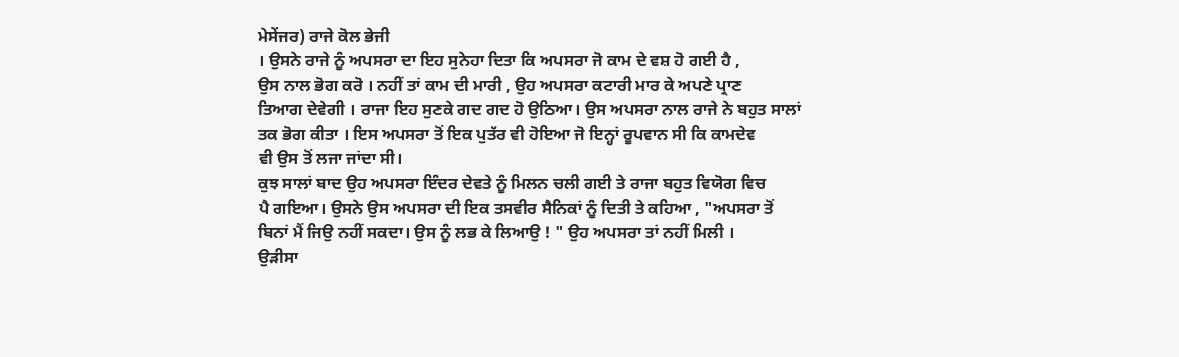ਮੇਸੇਂਜਰ) ਰਾਜੇ ਕੋਲ ਭੇਜੀ
। ਉਸਨੇ ਰਾਜੇ ਨੂੰ ਅਪਸਰਾ ਦਾ ਇਹ ਸੁਨੇਹਾ ਦਿਤਾ ਕਿ ਅਪਸਰਾ ਜੋ ਕਾਮ ਦੇ ਵਸ਼ ਹੋ ਗਈ ਹੈ ,
ਉਸ ਨਾਲ ਭੋਗ ਕਰੋ । ਨਹੀਂ ਤਾਂ ਕਾਮ ਦੀ ਮਾਰੀ , ਉਹ ਅਪਸਰਾ ਕਟਾਰੀ ਮਾਰ ਕੇ ਅਪਣੇ ਪ੍ਰਾਣ
ਤਿਆਗ ਦੇਵੇਗੀ । ਰਾਜਾ ਇਹ ਸੁਣਕੇ ਗਦ ਗਦ ਹੋ ਉਠਿਆ। ਉਸ ਅਪਸਰਾ ਨਾਲ ਰਾਜੇ ਨੇ ਬਹੁਤ ਸਾਲਾਂ
ਤਕ ਭੋਗ ਕੀਤਾ । ਇਸ ਅਪਸਰਾ ਤੋਂ ਇਕ ਪੁਤੱਰ ਵੀ ਹੋਇਆ ਜੋ ਇਨ੍ਹਾਂ ਰੂਪਵਾਨ ਸੀ ਕਿ ਕਾਮਦੇਵ
ਵੀ ਉਸ ਤੋਂ ਲਜਾ ਜਾਂਦਾ ਸੀ।
ਕੁਝ ਸਾਲਾਂ ਬਾਦ ਉਹ ਅਪਸਰਾ ਇੰਦਰ ਦੇਵਤੇ ਨੂੰ ਮਿਲਨ ਚਲੀ ਗਈ ਤੇ ਰਾਜਾ ਬਹੁਤ ਵਿਯੋਗ ਵਿਚ
ਪੈ ਗਇਆ। ਉਸਨੇ ਉਸ ਅਪਸਰਾ ਦੀ ਇਕ ਤਸਵੀਰ ਸੈਨਿਕਾਂ ਨੂੰ ਦਿਤੀ ਤੇ ਕਹਿਆ , "ਅਪਸਰਾ ਤੋਂ
ਬਿਨਾਂ ਮੈਂ ਜਿਉ ਨਹੀਂ ਸਕਦਾ। ਉਸ ਨੂੰ ਲਭ ਕੇ ਲਿਆਉ ! " ਉਹ ਅਪਸਰਾ ਤਾਂ ਨਹੀਂ ਮਿਲੀ ।
ਉੜੀਸਾ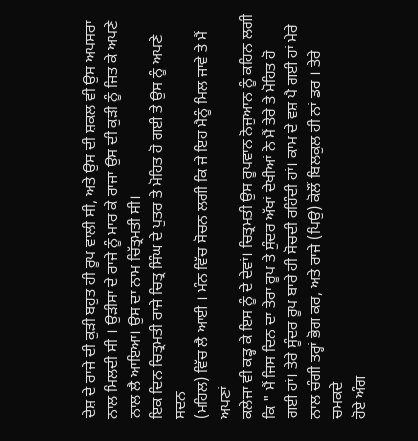ਦੇਸ਼ ਦੇ ਰਾਜੇ ਦੀ ਕੁੜੀ ਬਹੁਤ ਹੀ ਰੂਪ ਵਾਲੀ ਸੀ, ਅਤੇ ਉਸ ਦੀ ਸ਼ਕਲ ਵੀ ਉਸ ਅਪਸਰਾ
ਨਾਲ ਮਿਲਦੀ ਸੀ । ਉੜੀਸਾ ਦੇ ਰਾਜੇ ਨੂੰ ਮਾਰ ਕੇ ਰਾਜਾ ਉਸ ਦੀ ਕੁੜੀ ਨੂੰ ਜਿਤ ਕੇ ਅਪਣੇ
ਨਾਲ ਲੈ ਆਇਆ। ਉਸ ਦਾ ਨਾਮ ਚਿੱਤ੍ਰਮਤੀ ਸੀ।
ਇਕ ਦਿਨ ਚਿਤ੍ਰਮਤੀ ਰਾਜੇ ਚਿਤ੍ਰ ਸਿੰਘ ਦੇ ਪੁਤਰ ਤੇ ਮੋਹਿਤ ਹੋ ਗਈ ਤੇ ਉਸ ਨੂੰ ਅਪਣੇ ਸਦਨ
(ਮਹਿਲ) ਵਿੱਚ ਲੈ ਆਈ । ਮੰਨ ਵਿੱਚ ਸੋਚਨ ਲਗੀ ਕਿ ਜੇ ਇਹ ਮੈਨੂੰ ਮਿਲ ਜਾਵੇ ਤੇ ਮੈਂ ਅਪਣਾਂ
ਕਲੇਜਾ ਵੀ ਕਡ੍ਹ ਕੇ ਇਸ ਨੂੰ ਦੇ ਦੇਵਾਂ। ਚਿਤ੍ਰਮਤੀ ਉਸ ਰੂਪਵਾਨ ਨੋਜੁਆਨ ਨੂੰ ਕਹਿਨ ਲਗੀ
ਕਿ " ਮੈਂ ਜਿਸ ਦਿਨ ਦਾ ਤੇਰਾ ਰੂਪ ਤੇ ਸੁੰਦਰ ਅੱਖਾਂ ਦੇਖੀਆਂ ਨੇ ਮੈਂ ਤੇਰੇ ਤੇ ਮੋਹਿਤ ਹੋ
ਗਈ ਹਾਂ। ਤੇਰੇ ਸੂੰਦਰ ਰੂਪ ਬਾਰੇ ਹੀ ਸੋਚਦੀ ਰਹਿੰਦੀ ਹਾਂ। ਕਾਮ ਦੇ ਵਸ਼ ਪੈ ਗਈ ਹਾਂ ਮੇਰੇ
ਨਾਲ ਚੰਗੀ ਤਰ੍ਹਾਂ ਭੋਗ ਕਰ, ਅਤੇ ਰਾਜੇ (ਪਿਉ) ਕੋਲੌਂ ਬਿਲਕੁਲ ਹੀ ਨਾਂ ਡਰ । ਤੇਰੇ ਚਮਕਦੇ
ਹੋਏ ਅੰਗ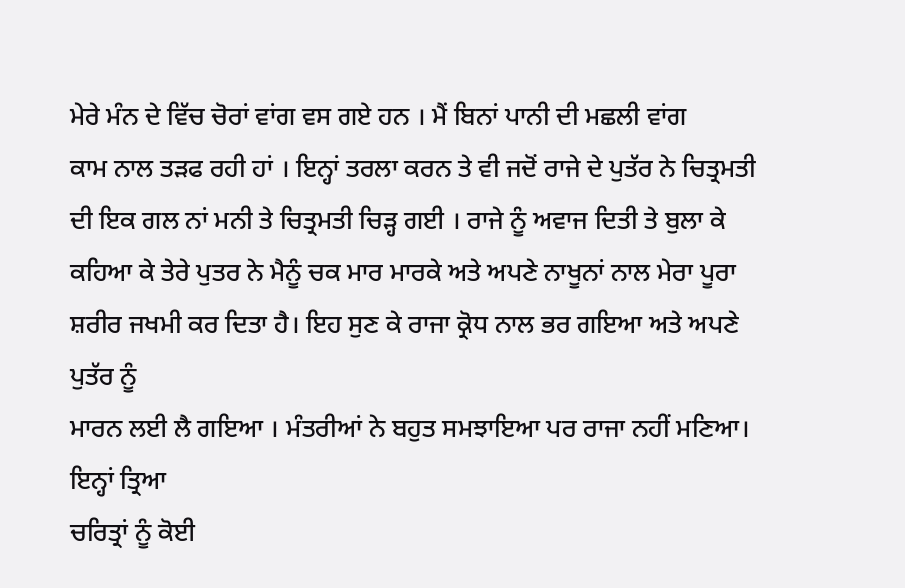ਮੇਰੇ ਮੰਨ ਦੇ ਵਿੱਚ ਚੋਰਾਂ ਵਾਂਗ ਵਸ ਗਏ ਹਨ । ਮੈਂ ਬਿਨਾਂ ਪਾਨੀ ਦੀ ਮਛਲੀ ਵਾਂਗ
ਕਾਮ ਨਾਲ ਤੜਫ ਰਹੀ ਹਾਂ । ਇਨ੍ਹਾਂ ਤਰਲਾ ਕਰਨ ਤੇ ਵੀ ਜਦੋਂ ਰਾਜੇ ਦੇ ਪੁਤੱਰ ਨੇ ਚਿਤ੍ਰਮਤੀ
ਦੀ ਇਕ ਗਲ ਨਾਂ ਮਨੀ ਤੇ ਚਿਤ੍ਰਮਤੀ ਚਿੜ੍ਹ ਗਈ । ਰਾਜੇ ਨੂੰ ਅਵਾਜ ਦਿਤੀ ਤੇ ਬੁਲਾ ਕੇ
ਕਹਿਆ ਕੇ ਤੇਰੇ ਪੁਤਰ ਨੇ ਮੈਨੂੰ ਚਕ ਮਾਰ ਮਾਰਕੇ ਅਤੇ ਅਪਣੇ ਨਾਖੂਨਾਂ ਨਾਲ ਮੇਰਾ ਪੂਰਾ
ਸ਼ਰੀਰ ਜਖਮੀ ਕਰ ਦਿਤਾ ਹੈ। ਇਹ ਸੁਣ ਕੇ ਰਾਜਾ ਕ੍ਰੋਧ ਨਾਲ ਭਰ ਗਇਆ ਅਤੇ ਅਪਣੇ ਪੁਤੱਰ ਨੂੰ
ਮਾਰਨ ਲਈ ਲੈ ਗਇਆ । ਮੰਤਰੀਆਂ ਨੇ ਬਹੁਤ ਸਮਝਾਇਆ ਪਰ ਰਾਜਾ ਨਹੀਂ ਮਣਿਆ। ਇਨ੍ਹਾਂ ਤ੍ਰਿਆ
ਚਰਿਤ੍ਰਾਂ ਨੂੰ ਕੋਈ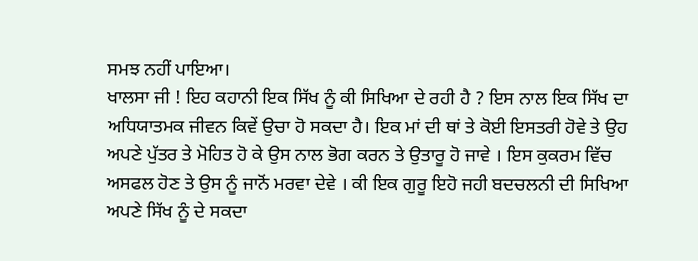ਸਮਝ ਨਹੀਂ ਪਾਇਆ।
ਖਾਲਸਾ ਜੀ ! ਇਹ ਕਹਾਨੀ ਇਕ ਸਿੱਖ ਨੂੰ ਕੀ ਸਿਖਿਆ ਦੇ ਰਹੀ ਹੈ ? ਇਸ ਨਾਲ ਇਕ ਸਿੱਖ ਦਾ
ਅਧਿਯਾਤਮਕ ਜੀਵਨ ਕਿਵੇਂ ਉਚਾ ਹੋ ਸਕਦਾ ਹੈ। ਇਕ ਮਾਂ ਦੀ ਥਾਂ ਤੇ ਕੋਈ ਇਸਤਰੀ ਹੋਵੇ ਤੇ ਉਹ
ਅਪਣੇ ਪੁੱਤਰ ਤੇ ਮੋਹਿਤ ਹੋ ਕੇ ਉਸ ਨਾਲ ਭੋਗ ਕਰਨ ਤੇ ਉਤਾਰੂ ਹੋ ਜਾਵੇ । ਇਸ ਕੁਕਰਮ ਵਿੱਚ
ਅਸਫਲ ਹੋਣ ਤੇ ਉਸ ਨੂੰ ਜਾਨੋਂ ਮਰਵਾ ਦੇਵੇ । ਕੀ ਇਕ ਗੁਰੂ ਇਹੋ ਜਹੀ ਬਦਚਲਨੀ ਦੀ ਸਿਖਿਆ
ਅਪਣੇ ਸਿੱਖ ਨੂੰ ਦੇ ਸਕਦਾ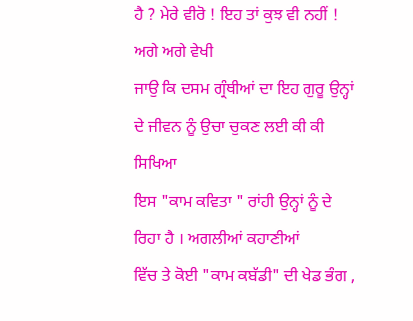ਹੈ ? ਮੇਰੇ ਵੀਰੋ ! ਇਹ ਤਾਂ ਕੁਝ ਵੀ ਨਹੀਂ ! ਅਗੇ ਅਗੇ ਵੇਖੀ
ਜਾਉ ਕਿ ਦਸਮ ਗ੍ਰੰਥੀਆਂ ਦਾ ਇਹ ਗੁਰੂ ਉਨ੍ਹਾਂ ਦੇ ਜੀਵਨ ਨੂੰ ਉਚਾ ਚੁਕਣ ਲਈ ਕੀ ਕੀ ਸਿਖਿਆ
ਇਸ "ਕਾਮ ਕਵਿਤਾ " ਰਾਂਹੀ ਉਨ੍ਹਾਂ ਨੂੰ ਦੇ ਰਿਹਾ ਹੈ । ਅਗਲੀਆਂ ਕਹਾਣੀਆਂ
ਵਿੱਚ ਤੇ ਕੋਈ "ਕਾਮ ਕਬੱਡੀ" ਦੀ ਖੇਡ ਭੰਗ ,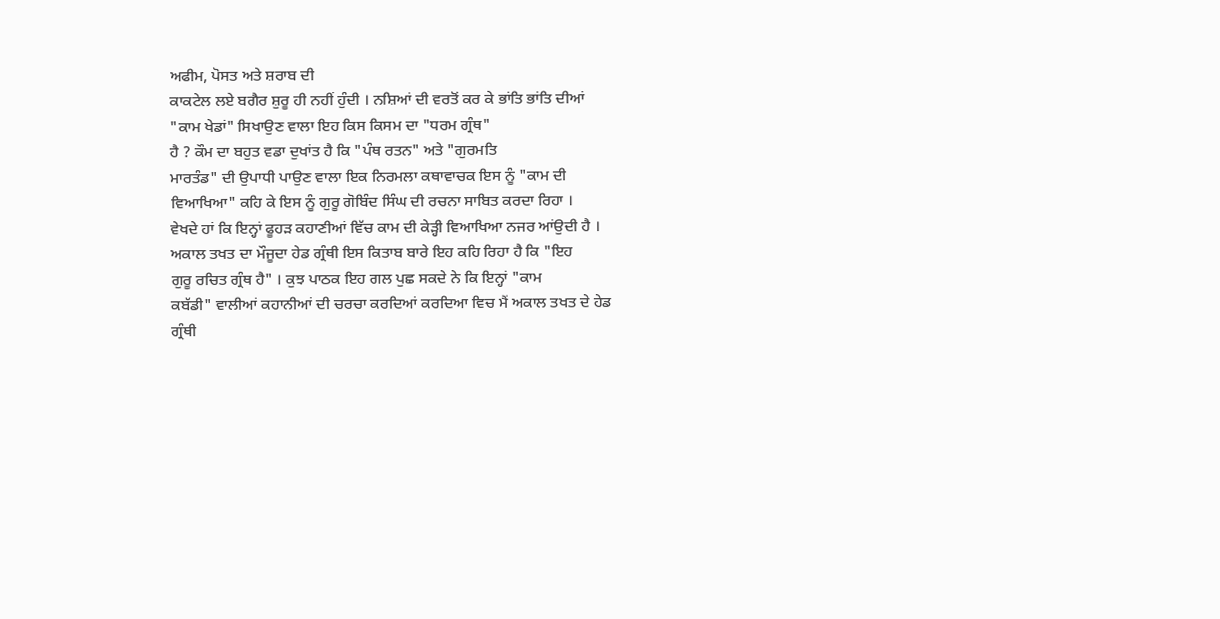ਅਫੀਮ, ਪੋਸਤ ਅਤੇ ਸ਼ਰਾਬ ਦੀ
ਕਾਕਟੇਲ ਲਏ ਬਗੈਰ ਸ਼ੁਰੂ ਹੀ ਨਹੀਂ ਹੁੰਦੀ । ਨਸ਼ਿਆਂ ਦੀ ਵਰਤੋਂ ਕਰ ਕੇ ਭਾਂਤਿ ਭਾਂਤਿ ਦੀਆਂ
"ਕਾਮ ਖੇਡਾਂ" ਸਿਖਾਉਣ ਵਾਲਾ ਇਹ ਕਿਸ ਕਿਸਮ ਦਾ "ਧਰਮ ਗ੍ਰੰਥ"
ਹੈ ? ਕੌਮ ਦਾ ਬਹੁਤ ਵਡਾ ਦੁਖਾਂਤ ਹੈ ਕਿ "ਪੰਥ ਰਤਨ" ਅਤੇ "ਗੁਰਮਤਿ
ਮਾਰਤੰਡ" ਦੀ ਉਪਾਧੀ ਪਾਉਣ ਵਾਲਾ ਇਕ ਨਿਰਮਲਾ ਕਥਾਵਾਚਕ ਇਸ ਨੂੰ "ਕਾਮ ਦੀ
ਵਿਆਖਿਆ" ਕਹਿ ਕੇ ਇਸ ਨੂੰ ਗੁਰੂ ਗੋਬਿੰਦ ਸਿੰਘ ਦੀ ਰਚਨਾ ਸਾਬਿਤ ਕਰਦਾ ਰਿਹਾ ।
ਵੇਖਦੇ ਹਾਂ ਕਿ ਇਨ੍ਹਾਂ ਫੂਹੜ ਕਹਾਣੀਆਂ ਵਿੱਚ ਕਾਮ ਦੀ ਕੇੜ੍ਹੀ ਵਿਆਖਿਆ ਨਜਰ ਆਂਉਦੀ ਹੈ ।
ਅਕਾਲ ਤਖਤ ਦਾ ਮੌਜੂਦਾ ਹੇਡ ਗ੍ਰੰਥੀ ਇਸ ਕਿਤਾਬ ਬਾਰੇ ਇਹ ਕਹਿ ਰਿਹਾ ਹੈ ਕਿ "ਇਹ
ਗੁਰੂ ਰਚਿਤ ਗ੍ਰੰਥ ਹੈ" । ਕੁਝ ਪਾਠਕ ਇਹ ਗਲ ਪੁਛ ਸਕਦੇ ਨੇ ਕਿ ਇਨ੍ਹਾਂ "ਕਾਮ
ਕਬੱਡੀ" ਵਾਲੀਆਂ ਕਹਾਨੀਆਂ ਦੀ ਚਰਚਾ ਕਰਦਿਆਂ ਕਰਦਿਆ ਵਿਚ ਮੈਂ ਅਕਾਲ ਤਖਤ ਦੇ ਹੇਡ
ਗ੍ਰੰਥੀ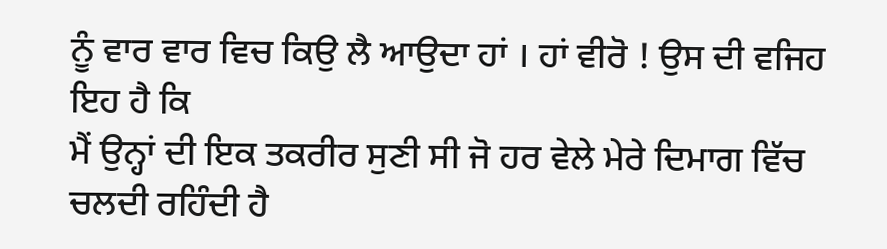ਨੂੰ ਵਾਰ ਵਾਰ ਵਿਚ ਕਿਉ ਲੈ ਆਉਦਾ ਹਾਂ । ਹਾਂ ਵੀਰੋ ! ਉਸ ਦੀ ਵਜਿਹ ਇਹ ਹੈ ਕਿ
ਮੈਂ ਉਨ੍ਹਾਂ ਦੀ ਇਕ ਤਕਰੀਰ ਸੁਣੀ ਸੀ ਜੋ ਹਰ ਵੇਲੇ ਮੇਰੇ ਦਿਮਾਗ ਵਿੱਚ ਚਲਦੀ ਰਹਿੰਦੀ ਹੈ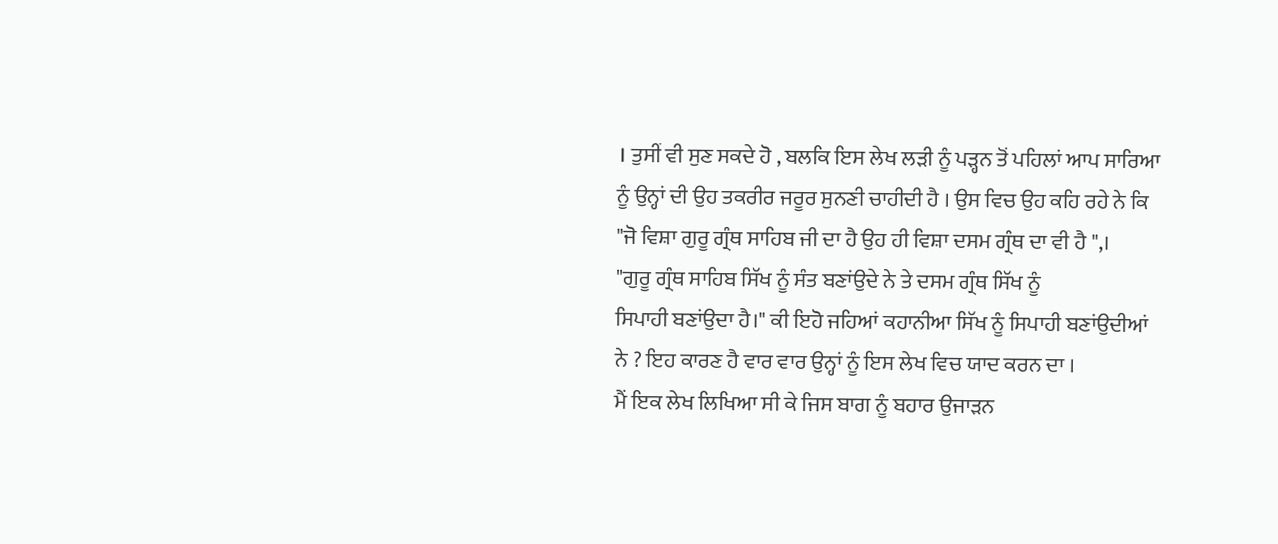। ਤੁਸੀਂ ਵੀ ਸੁਣ ਸਕਦੇ ਹੋ , ਬਲਕਿ ਇਸ ਲੇਖ ਲੜੀ ਨੂੰ ਪੜ੍ਹਨ ਤੋਂ ਪਹਿਲਾਂ ਆਪ ਸਾਰਿਆ
ਨੂੰ ਉਨ੍ਹਾਂ ਦੀ ਉਹ ਤਕਰੀਰ ਜਰੂਰ ਸੁਨਣੀ ਚਾਹੀਦੀ ਹੈ । ਉਸ ਵਿਚ ਉਹ ਕਹਿ ਰਹੇ ਨੇ ਕਿ
"ਜੋ ਵਿਸ਼ਾ ਗੁਰੂ ਗ੍ਰੰਥ ਸਾਹਿਬ ਜੀ ਦਾ ਹੈ ਉਹ ਹੀ ਵਿਸ਼ਾ ਦਸਮ ਗ੍ਰੰਥ ਦਾ ਵੀ ਹੈ ",।
"ਗੁਰੂ ਗ੍ਰੰਥ ਸਾਹਿਬ ਸਿੱਖ ਨੂੰ ਸੰਤ ਬਣਾਂਉਦੇ ਨੇ ਤੇ ਦਸਮ ਗ੍ਰੰਥ ਸਿੱਖ ਨੂੰ
ਸਿਪਾਹੀ ਬਣਾਂਉਦਾ ਹੈ।" ਕੀ ਇਹੋ ਜਹਿਆਂ ਕਹਾਨੀਆ ਸਿੱਖ ਨੂੰ ਸਿਪਾਹੀ ਬਣਾਂਉਦੀਆਂ
ਨੇ ? ਇਹ ਕਾਰਣ ਹੈ ਵਾਰ ਵਾਰ ਉਨ੍ਹਾਂ ਨੂੰ ਇਸ ਲੇਖ ਵਿਚ ਯਾਦ ਕਰਨ ਦਾ ।
ਮੈਂ ਇਕ ਲੇਖ ਲਿਖਿਆ ਸੀ ਕੇ ਜਿਸ ਬਾਗ ਨੂੰ ਬਹਾਰ ਉਜਾੜਨ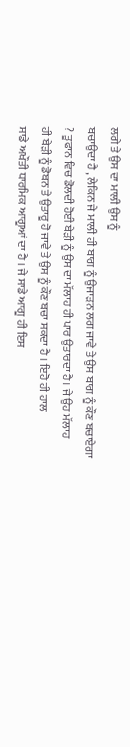ਲਗੇ ਤੇ ਉਸ ਦਾ ਮਾਲੀ ਉਸ ਨੂੰ
ਬਚਾਉਦਾ ਹੈ , ਲੇਕਿਨ ਜੇ ਮਾਲੀ ਹੀ ਬਾਗ ਨੂੰ ਉਜਾੜਨ ਲਗ ਜਾਵੇ ਤੇ ਉਸ ਬਾਗ ਨੂੰ ਕੌਣ ਬਚਾਏਗਾ
? ਤੂਫਾਨ ਵਿਚ ਡੋਲਦੀ ਹੋਈ ਬੇੜੀ ਨੂੰ ਉਸ ਦਾ ਮੱਲਾਹ ਹੀ ਪਾਰ ਉਤਾਰਦਾ ਹੈ। ਜੇ ਉਹ ਮੱਲਾਹ
ਹੀ ਬੇੜੀ ਨੂੰ ਡੋਬਨ ਤੇ ਉਤਾਰੂ ਹੋ ਜਾਵੇ ਤੇ ਉਸ ਨੂੰ ਕੌਣ ਬਚਾ ਸਕਦਾ ਹੈ । ਇਹੋ ਹੀ ਹਾਲ
ਸਾਡੇ ਅਖੌਤੀ ਧਾਰਮਿਕ ਆਗੂਆਂ ਦਾ ਹੈ । ਜੇ ਸਾਡੇ ਆਗੂ ਹੀ ਇਸ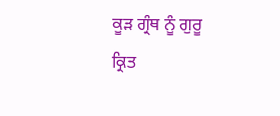ਕੂੜ ਗ੍ਰੰਥ ਨੂੰ ਗੁਰੂ
ਕ੍ਰਿਤ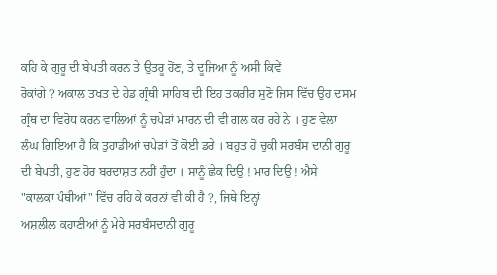ਕਹਿ ਕੇ ਗੁਰੂ ਦੀ ਬੇਪਤੀ ਕਰਨ ਤੇ ਉਤਰੂ ਹੋਂਣ, ਤੇ ਦੂਜਿਆ ਨੂੰ ਅਸੀ ਕਿਵੇਂ
ਰੋਕਾਂਗੇ ? ਅਕਾਲ ਤਖਤ ਦੇ ਹੇਡ ਗ੍ਰੰਥੀ ਸਾਹਿਬ ਦੀ ਇਹ ਤਕਰੀਰ ਸੁਣੋ ਜਿਸ ਵਿੱਚ ਉਹ ਦਸਮ
ਗ੍ਰੰਥ ਦਾ ਵਿਰੋਧ ਕਰਨ ਵਾਲਿਆਂ ਨੂੰ ਚਪੇੜਾਂ ਮਾਰਨ ਦੀ ਵੀ ਗਲ ਕਰ ਰਹੇ ਨੇ । ਹੁਣ ਵੇਲਾ
ਲੰਘ ਗਿਇਆ ਹੈ ਕਿ ਤੁਹਾਡੀਆਂ ਚਪੇੜਾਂ ਤੋਂ ਕੋਈ ਡਰੇ । ਬਹੁਤ ਹੋ ਚੁਕੀ ਸਰਬੰਸ ਦਾਨੀ ਗੁਰੂ
ਦੀ ਬੇਪਤੀ, ਹੁਣ ਹੋਰ ਬਰਦਾਸ਼ਤ ਨਹੀਂ ਹੁੰਦਾ । ਸਾਨੂੰ ਛੇਕ ਦਿਉ ! ਮਾਰ ਦਿਉ ! ਐਸੇ
"ਕਾਲਕਾ ਪੰਥੀਆਂ" ਵਿੱਚ ਰਹਿ ਕੇ ਕਰਨਾਂ ਵੀ ਕੀ ਹੈ ?, ਜਿਥੇ ਇਨ੍ਹਾਂ
ਅਸ਼ਲੀਲ ਕਹਾਣੀਆਂ ਨੂੰ ਮੇਰੇ ਸਰਬੰਸਦਾਨੀ ਗੁਰੂ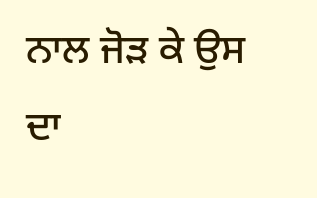ਨਾਲ ਜੋੜ ਕੇ ਉਸ ਦਾ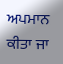ਅਪਮਾਨ ਕੀਤਾ ਜਾ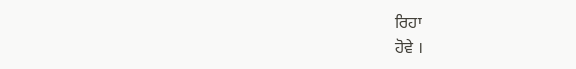ਰਿਹਾ
ਹੋਵੇ ।